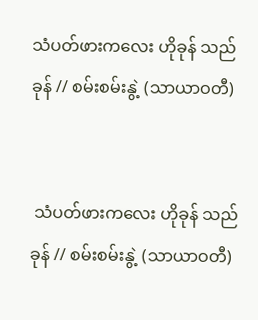သံပတ်ဖားကလေး ဟိုခုန် သည်ခုန် // စမ်းစမ်းနွဲ့ (သာယာဝတီ)


 သံပတ်ဖားကလေး ဟိုခုန် သည်ခုန် // စမ်းစမ်းနွဲ့ (သာယာဝတီ)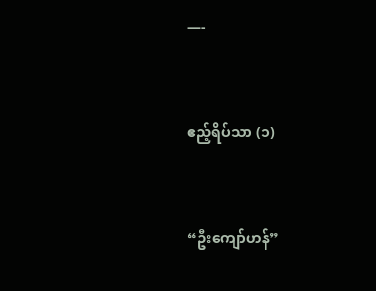—-


ဧည့်ရိပ်သာ (၁)


“ဦးကျော်ဟန်”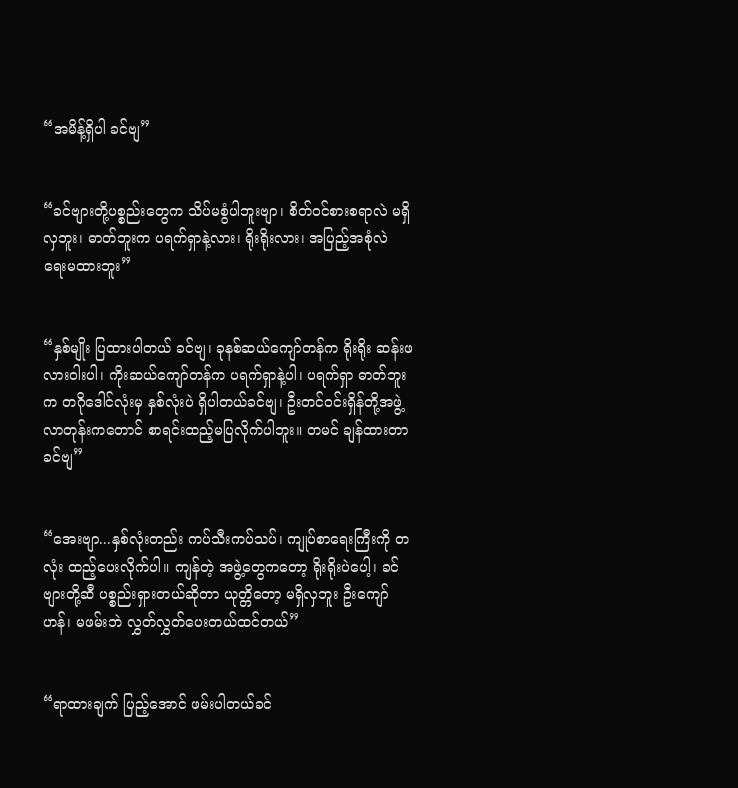“အမိန့်ရှိပါ ခင်ဗျ”


“ခင်ဗျားတို့ပစ္စည်းတွေက သိပ်မစွံပါဘူးဗျာ၊ စိတ်ဝင်စားစရာလဲ မရှိလှဘူး၊ ဓာတ်ဘူးက ပရက်ရှာနဲ့လား၊ ရိုးရိုးလား၊ အပြည့်အစုံလဲ ရေးမထားဘူး”


“နှစ်မျိုး ပြထားပါတယ် ခင်ဗျ၊ ခုနစ်ဆယ်ကျော်တန်က ရိုးရိုး ဆန်းဖလားဝါးပါ၊ ကိုးဆယ်ကျော်တန်က ပရက်ရှာနဲ့ပါ၊ ပရက်ရှာ ဓာတ်ဘူးက တဂိုဒေါင်လုံးမှ နှစ်လုံးပဲ ရှိပါတယ်ခင်ဗျ၊ ဦးတင်ဝင်းရှိန်တို့အဖွဲ့ လာတုန်းကတောင် စာရင်းထည့်မပြလိုက်ပါဘူး။ တမင် ချန်ထားတာ ခင်ဗျ”


“အေးဗျာ...နှစ်လုံးတည်း ကပ်သီးကပ်သပ်၊ ကျုပ်စာရေးကြီးကို တလုံး ထည့်ပေးလိုက်ပါ။ ကျန်တဲ့ အဖွဲ့တွေကတော့ ရိုးရိုးပဲပေါ့၊ ခင်ဗျားတို့ဆီ ပစ္စည်းရှားတယ်ဆိုတာ ယုတ္တိတော့ မရှိလှဘူး ဦးကျော်ဟန်၊ မဖမ်းဘဲ လွှတ်လွှတ်ပေးတယ်ထင်တယ်”


“ရာထားချက် ပြည့်အောင် ဖမ်းပါတယ်ခင်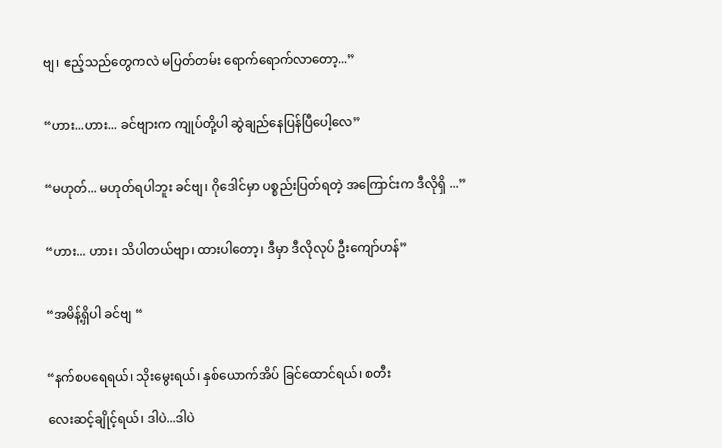ဗျ၊ ဧည့်သည်တွေကလဲ မပြတ်တမ်း ရောက်ရောက်လာတော့...”


“ဟား...ဟား... ခင်ဗျားက ကျုပ်တို့ပါ ဆွဲချည်နေပြန်ပြီပေါ့လေ”


“မဟုတ်... မဟုတ်ရပါဘူး ခင်ဗျ၊ ဂိုဒေါင်မှာ ပစ္စည်းပြတ်ရတဲ့ အကြောင်းက ဒီလိုရှိ ...”


“ဟား... ဟား၊ သိပါတယ်ဗျာ၊ ထားပါတော့၊ ဒီမှာ ဒီလိုလုပ် ဦးကျော်ဟန်”


“အမိန့်ရှိပါ ခင်ဗျ “


“နက်စပရေရယ်၊ သိုးမွေးရယ်၊ နှစ်ယောက်အိပ် ခြင်ထောင်ရယ်၊ စတီး

လေးဆင့်ချိုင့်ရယ်၊ ဒါပဲ...ဒါပဲ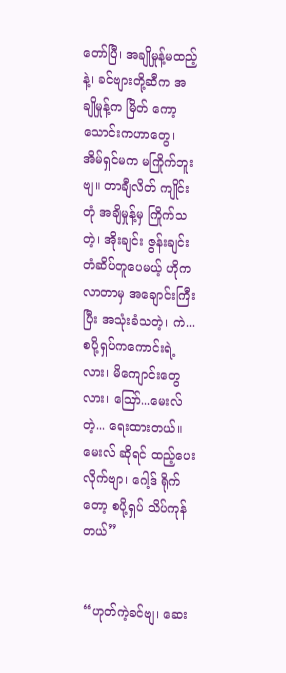တော်ပြီ၊ အချိုမှုန့်မထည့်နဲ့၊ ခင်ဗျားတို့ဆီက အချိုမှုန့်က မြိတ် ကော့သောင်းကဟာတွေ၊ အိမ်ရှင်မက မကြိုက်ဘူးဗျ။ တာချီလိတ် ကျိုင်းတုံ အချိမှုန့်မှ ကြိုက်သတဲ့၊ အိုးချင်း ဇွန်းချင်း တံဆိပ်တူပေမယ့် ဟိုကလာတာမှ အချောင်းကြီးပြီး အသုံးခံသတဲ့၊ ကဲ...စပို့ရှပ်ကကောင်းရဲ့လား၊ မိကျောင်းတွေလား၊ ဪ...မေးလ်တဲ့... ရေးထားတယ်။ မေးလ် ဆိုရင် ထည့်ပေးလိုက်ဗျာ၊ ဂေါ့ဒ် ရိုက်တော့ စပို့ရှပ် သိပ်ကုန်တယ်”


“ဟုတ်ကဲ့ခင်ဗျ၊ ဆေး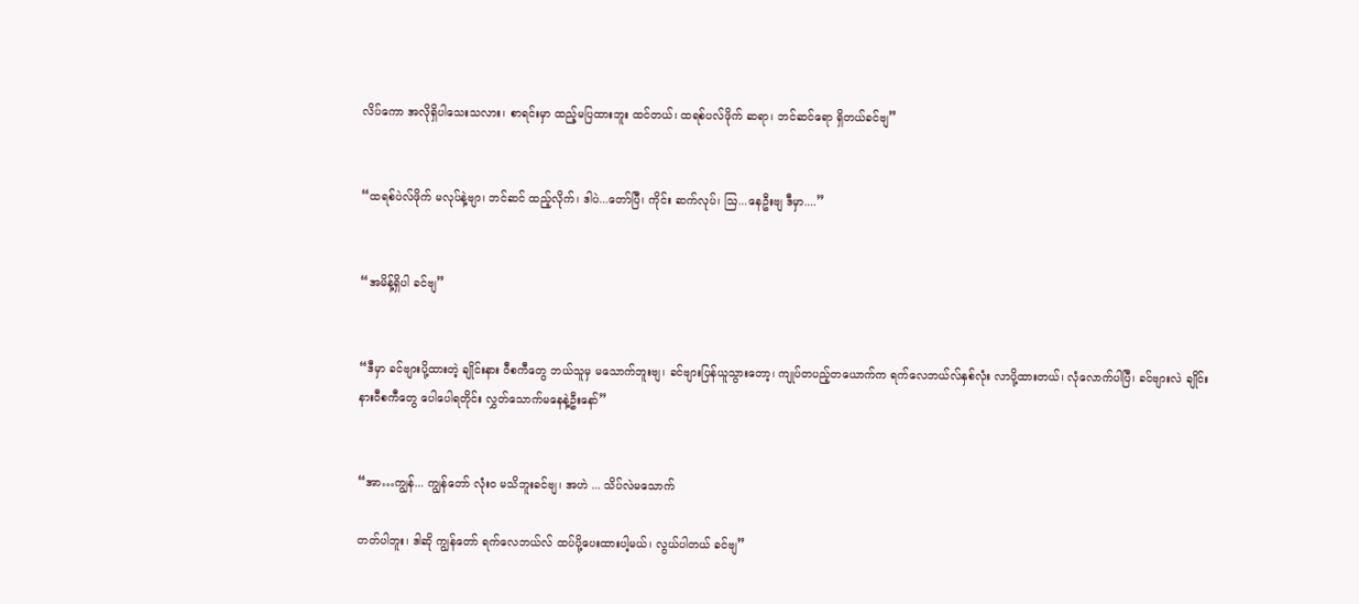လိပ်ကော အလိုရှိပါသေးသလား၊ စာရင်းမှာ ထည့်မပြထားဘူး ထင်တယ်၊ ထရစ်ပလ်ဖိုက် ဆရာ၊ ဘင်ဆင်ရော ရှိတယ်ခင်ဗျ”


“ထရစ်ပဲလ်ဖိုက် မလုပ်နဲ့ဗျာ၊ ဘင်ဆင် ထည့်လိုက်၊ ဒါပဲ...တော်ပြီ၊ ကိုင်း ဆက်လုပ်၊ ဩ...နေဦးဗျ ဒီမှာ....”


“အမိန့်ရှိပါ ခင်ဗျ”


“ဒီမှာ ခင်ဗျားပို့ထားတဲ့ ချိုင်းနား ဝီစကီတွေ ဘယ်သူမှ မသောက်ဘူးဗျ၊ ခင်ဗျားပြန်ယူသွားတော့၊ ကျုပ်တပည့်တယောက်က ရက်လေဘယ်လ်နှစ်လုံး လာပို့ထားတယ်၊ လုံလောက်ပါပြီ၊ ခင်ဗျားလဲ ချိုင်းနားဝီစကီတွေ ပေါပေါရတိုင်း လွှတ်သောက်မနေနဲ့ဦးနော်”


“အာ…ကျွန်... ကျွန်တော် လုံးဝ မသိဘူးခင်ဗျ၊ အဟဲ ... သိပ်လဲမသောက်

တတ်ပါဘူး၊ ဒါဆို ကျွန်တော် ရက်လေဘယ်လ် ထပ်ပို့ပေးထားပါ့မယ်၊ လွယ်ပါတယ် ခင်ဗျ”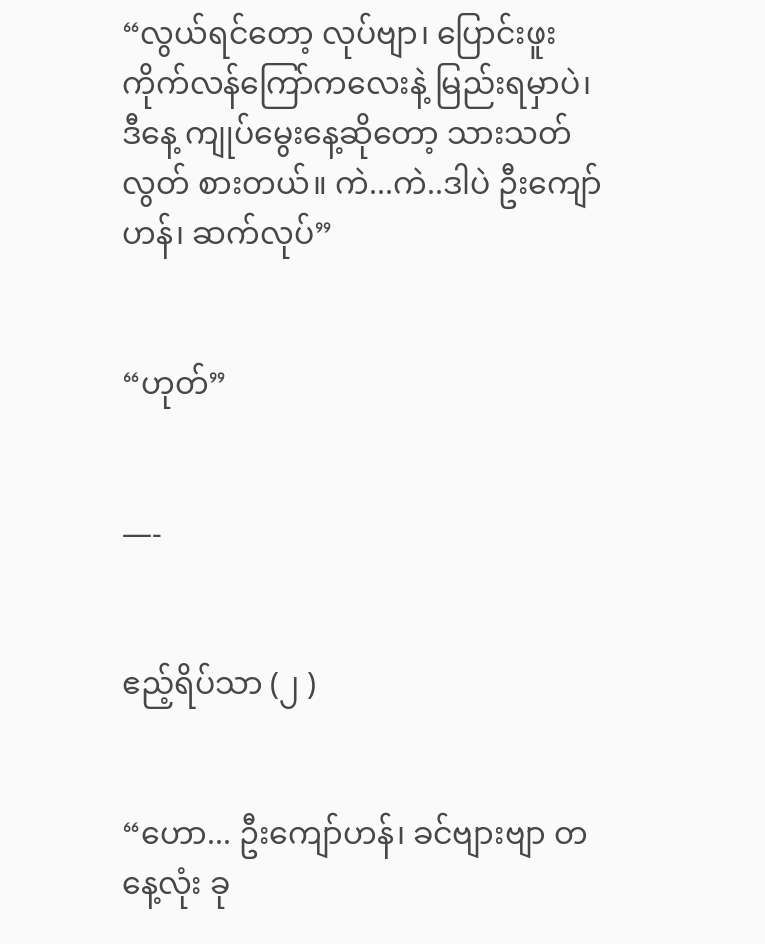“လွယ်ရင်တော့ လုပ်ဗျာ၊ ပြောင်းဖူး ကိုက်လန်ကြော်ကလေးနဲ့ မြည်းရမှာပဲ၊ ဒီနေ့ ကျုပ်မွေးနေ့ဆိုတော့ သားသတ်လွတ် စားတယ်။ ကဲ...ကဲ..ဒါပဲ ဦးကျော်ဟန်၊ ဆက်လုပ်”


“ဟုတ်”


—-


ဧည့်ရိပ်သာ (၂ )


“ဟော... ဦးကျော်ဟန်၊ ခင်ဗျားဗျာ တနေ့လုံး ခု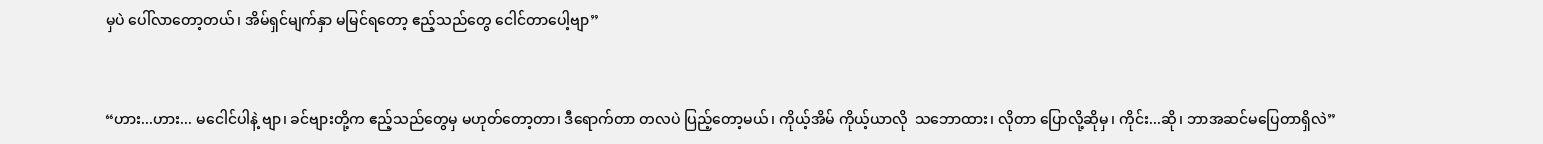မှပဲ ပေါ်လာတော့တယ်၊ အိမ်ရှင်မျက်နှာ မမြင်ရတော့ ဧည့်သည်တွေ ငေါင်တာပေါ့ဗျာ”


“ဟား...ဟား... မငေါင်ပါနဲ့ ဗျာ၊ ခင်ဗျားတို့က ဧည့်သည်တွေမှ မဟုတ်တော့တာ၊ ဒီရောက်တာ တလပဲ ပြည့်တော့မယ်၊ ကိုယ့်အိမ် ကိုယ့်ယာလို  သဘောထား၊ လိုတာ ပြောလို့ဆိုမှ၊ ကိုင်း...ဆို၊ ဘာအဆင်မပြေတာရှိလဲ”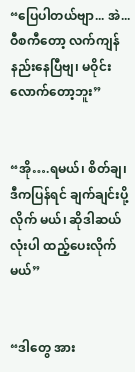“ပြေပါတယ်ဗျာ... အဲ...ဝီစကီတော့ လက်ကျန် နည်းနေပြီဗျ၊ မဝိုင်း လောက်တော့ဘူး”


“အို….ရမယ်၊ စိတ်ချ၊ ဒီကပြန်ရင် ချက်ချင်းပို့လိုက် မယ်၊ ဆိုဒါဆယ်လုံးပါ ထည့်ပေးလိုက်မယ်”


“ဒါတွေ အား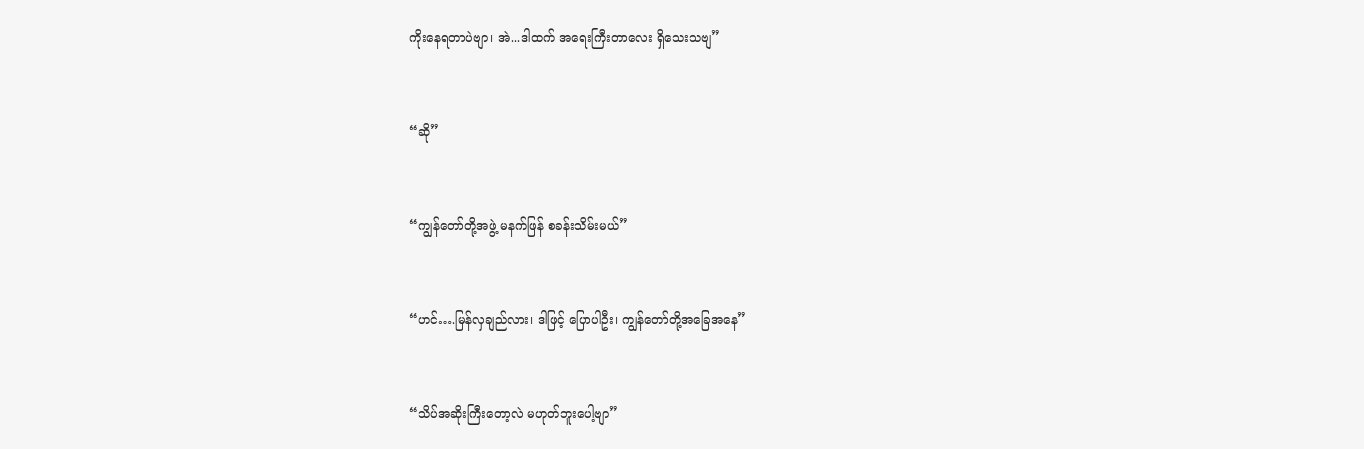ကိုးနေရတာပဲဗျာ၊ အဲ...ဒါထက် အရေးကြီးတာလေး ရှိသေးသဗျ”


“ဆို”


“ကျွန်တော်တို့အဖွဲ့ မနက်ဖြန် စခန်းသိမ်းမယ်”


“ဟင်….မြန်လှချည်လား၊ ဒါဖြင့် ပြောပါဦး၊ ကျွန်တော်တို့အခြေအနေ”


“သိပ်အဆိုးကြီးတော့လဲ မဟုတ်ဘူးပေါ့ဗျာ”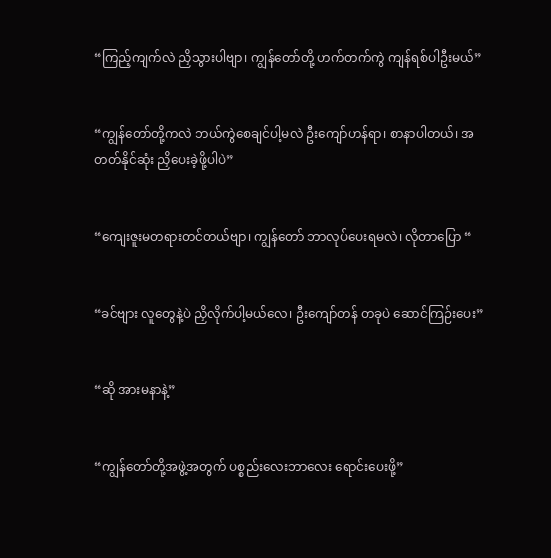“ကြည့်ကျက်လဲ ညှိသွားပါဗျာ၊ ကျွန်တော်တို့ ဟက်တက်ကွဲ ကျန်ရစ်ပါဦးမယ်”


“ကျွန်တော်တို့ကလဲ ဘယ်ကွဲစေချင်ပါ့မလဲ ဦးကျော်ဟန်ရာ၊ စာနာပါတယ်၊ အတတ်နိုင်ဆုံး ညှိပေးခဲ့ဖို့ပါပဲ”


“ကျေးဇူးမတရားတင်တယ်ဗျာ၊ ကျွန်တော် ဘာလုပ်ပေးရမလဲ၊ လိုတာပြော “


“ခင်ဗျား လူတွေနဲ့ပဲ ညှိလိုက်ပါ့မယ်လေ၊ ဦးကျော်တန် တခုပဲ ဆောင်ကြဉ်းပေး”


“ဆို အားမနာနဲ့”


“ကျွန်တော်တို့အဖွဲ့အတွက် ပစ္စည်းလေးဘာလေး ရောင်းပေးဖို့”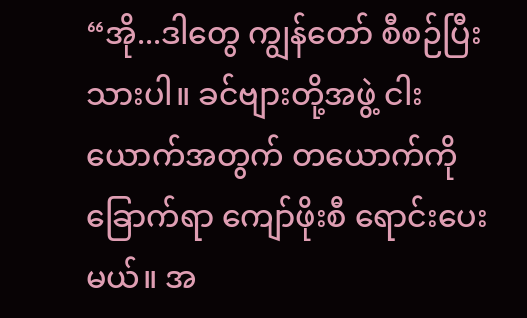“အို...ဒါတွေ ကျွန်တော် စီစဉ်ပြီးသားပါ။ ခင်ဗျားတို့အဖွဲ့ ငါးယောက်အတွက် တယောက်ကို ခြောက်ရာ ကျော်ဖိုးစီ ရောင်းပေးမယ်။ အ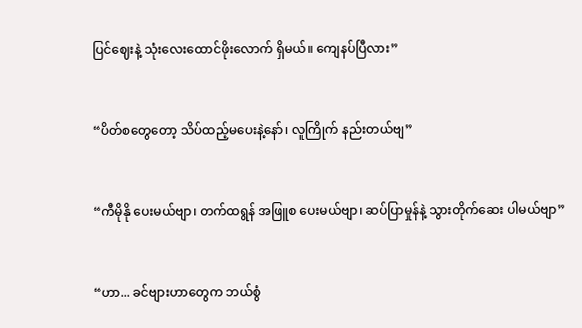ပြင်ဈေးနဲ့ သုံးလေးထောင်ဖိုးလောက် ရှိမယ်။ ကျေနပ်ပြီလား”


“ပိတ်စတွေတော့ သိပ်ထည့်မပေးနဲ့နော်၊ လူကြိုက် နည်းတယ်ဗျ”


“ကီမိုနို ပေးမယ်ဗျာ၊ တက်ထရွန် အဖြူစ ပေးမယ်ဗျာ၊ ဆပ်ပြာမှုန်နဲ့ သွားတိုက်ဆေး ပါမယ်ဗျာ”


“ဟာ... ခင်ဗျားဟာတွေက ဘယ်စွံ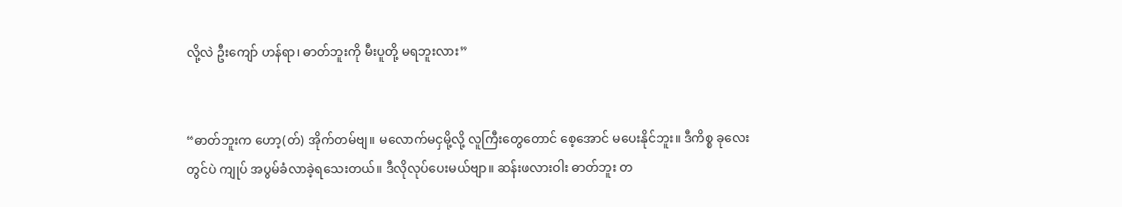လို့လဲ ဦးကျော် ဟန်ရာ၊ ဓာတ်ဘူးကို မီးပူတို့ မရဘူးလား”


“ဓာတ်ဘူးက ဟော့(တ်) အိုက်တမ်ဗျ။ မလောက်မငှမို့လို့ လူကြီးတွေတောင် စေ့အောင် မပေးနိုင်ဘူး။ ဒီကိစ္စ ခုလေးတွင်ပဲ ကျုပ် အပွမ်ခံလာခဲ့ရသေးတယ်။ ဒီလိုလုပ်ပေးမယ်ဗျာ။ ဆန်းဖလားဝါး ဓာတ်ဘူး တ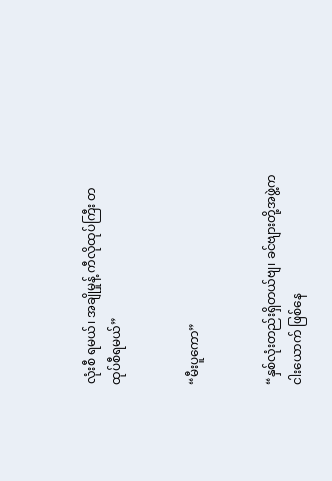လုံးစီ ရမယ်၊ အချိုမှုန့် ကီလိုထုပ်ကြီး တထုပ်စီရမယ်”


“မီးပူကော”


“နှစ်လုံးတည်းရှိတယ်ဗျ၊ ခင်ဗျားတို့အဖွဲ့က ငါးယောက် ဖြစ်နေ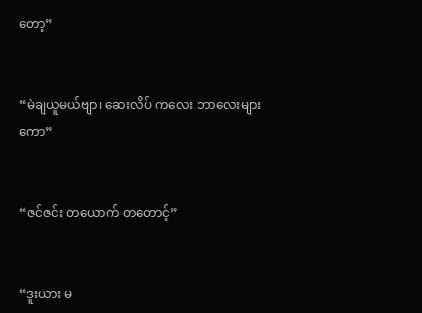တော့”


“မဲချယူမယ်ဗျာ၊ ဆေးလိပ် ကလေး ဘာလေးများကော”


“ဇင်ဇင်း တယောက် တတောင့်”


“ဒူးယား မ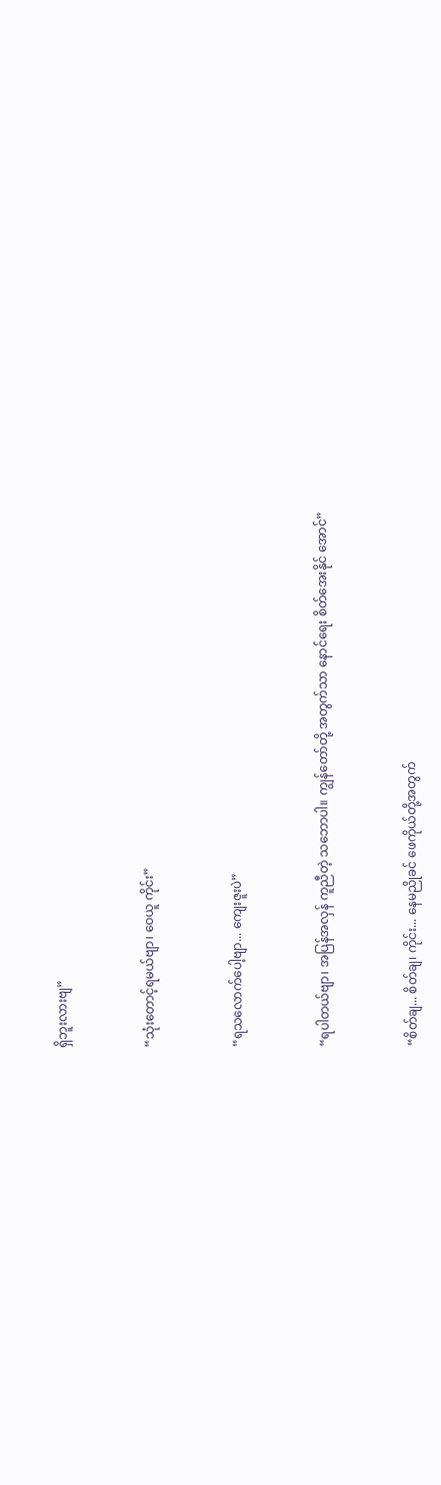ရှိဘူးလားဗျ”


“သုံးတောင့်ရမယ်ဗျာ၊ ဝေယူ ကိုင်း”


“ရသလောက်ပေါ့ဗျာ... ကျေးဇူးပဲ”


“ရပါတယ်ဗျာ၊ အပြန်အလှန် ကူညီတဲ့ သဘောပါ။ ကျွန်တော်တို့ အတွက်သာ နောင်ရေး စိတ်အေးနိုင် အောင်”


“စိတ်ချ... စိတ်ချ၊ ကိုင်း... နေမညိုခင် ဖေကိုယ်တို့အတွက်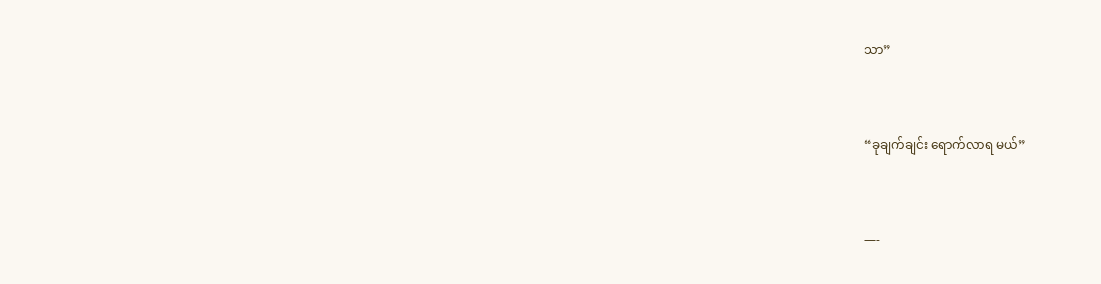သာ”


“ခုချက်ချင်း ရောက်လာရ မယ်”


—-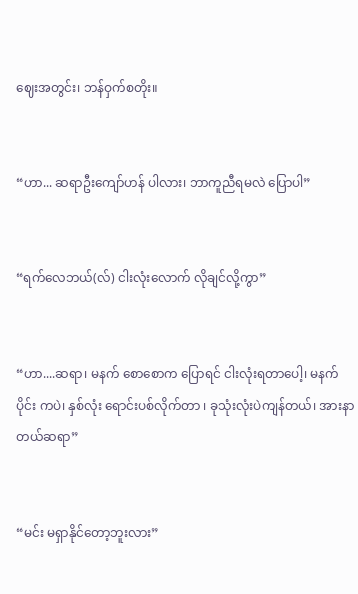ဈေးအတွင်း၊ ဘန်ဝှက်စတိုး။


“ဟာ... ဆရာဦးကျော်ဟန် ပါလား၊ ဘာကူညီရမလဲ ပြောပါ”


“ရက်လေဘယ်(လ်) ငါးလုံးလောက် လိုချင်လို့ကွာ”


“ဟာ....ဆရာ၊ မနက် စောစောက ပြောရင် ငါးလုံးရတာပေါ့၊ မနက်ပိုင်း ကပဲ၊ နှစ်လုံး ရောင်းပစ်လိုက်တာ ၊ ခုသုံးလုံးပဲကျန်တယ်၊ အားနာတယ်ဆရာ”


“မင်း မရှာနိုင်တော့ဘူးလား”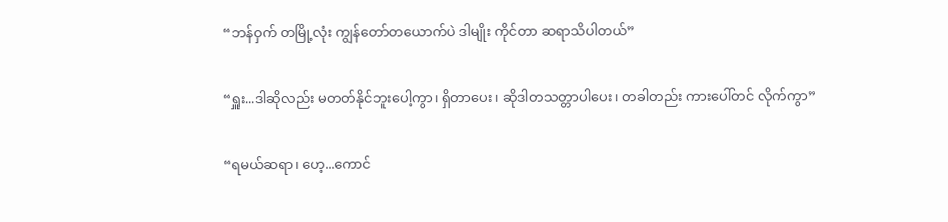“ဘန်ဝှက် တမြို့လုံး ကျွန်တော်တယောက်ပဲ ဒါမျိုး ကိုင်တာ ဆရာသိပါတယ်”


“ရှူး...ဒါဆိုလည်း မတတ်နိုင်ဘူးပေါ့ကွာ၊ ရှိတာပေး၊ ဆိုဒါတသတ္တာပါပေး၊ တခါတည်း ကားပေါ်တင် လိုက်ကွာ”


“ရမယ်ဆရာ၊ ဟေ့...ကောင်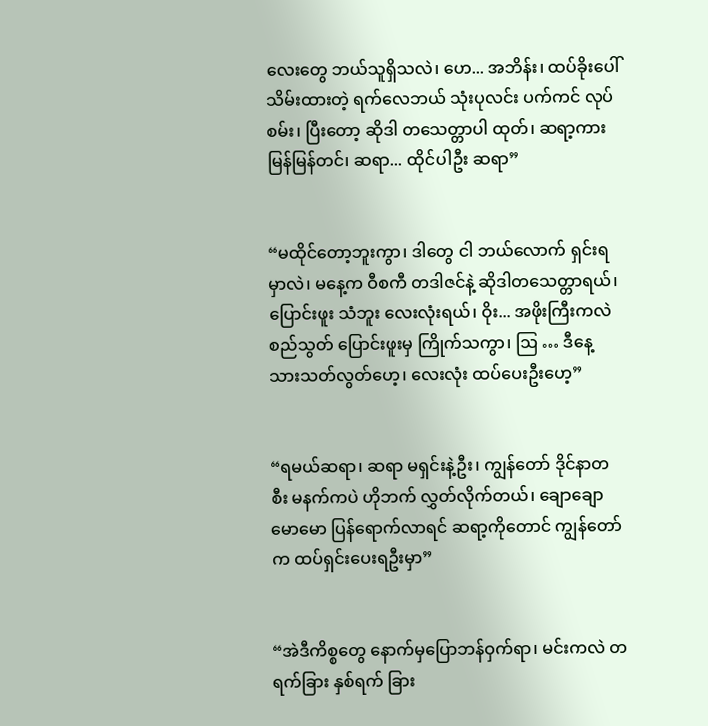လေးတွေ ဘယ်သူရှိသလဲ၊ ဟေ... အဘိန်း၊ ထပ်ခိုးပေါ်သိမ်းထားတဲ့ ရက်လေဘယ် သုံးပုလင်း ပက်ကင် လုပ်စမ်း၊ ပြီးတော့ ဆိုဒါ တသေတ္တာပါ ထုတ်၊ ဆရာ့ကား မြန်မြန်တင်၊ ဆရာ... ထိုင်ပါဦး ဆရာ”


“မထိုင်တော့ဘူးကွာ၊ ဒါတွေ ငါ ဘယ်လောက် ရှင်းရမှာလဲ၊ မနေ့က ဝီစကီ တဒါဇင်နဲ့ ဆိုဒါတသေတ္တာရယ်၊ ပြောင်းဖူး သံဘူး လေးလုံးရယ်၊ ဝိုး... အဖိုးကြီးကလဲ စည်သွတ် ပြောင်းဖူးမှ ကြိုက်သကွာ၊ ဩ … ဒီနေ့ သားသတ်လွတ်‌ဟေ့၊ လေးလုံး ထပ်ပေးဦးဟေ့”


“ရမယ်ဆရာ၊ ဆရာ မရှင်းနဲ့ဦး၊ ကျွန်တော် ဒိုင်နာတစီး မနက်ကပဲ ဟိုဘက် လွှတ်လိုက်တယ်၊ ချောချောမောမော ပြန်ရောက်လာရင် ဆရာ့ကိုတောင် ကျွန်တော်က ထပ်ရှင်းပေးရဦးမှာ”


“အဲဒီကိစ္စတွေ နောက်မှပြောဘန်ဝှက်ရာ၊ မင်းကလဲ တရက်ခြား နှစ်ရက် ခြား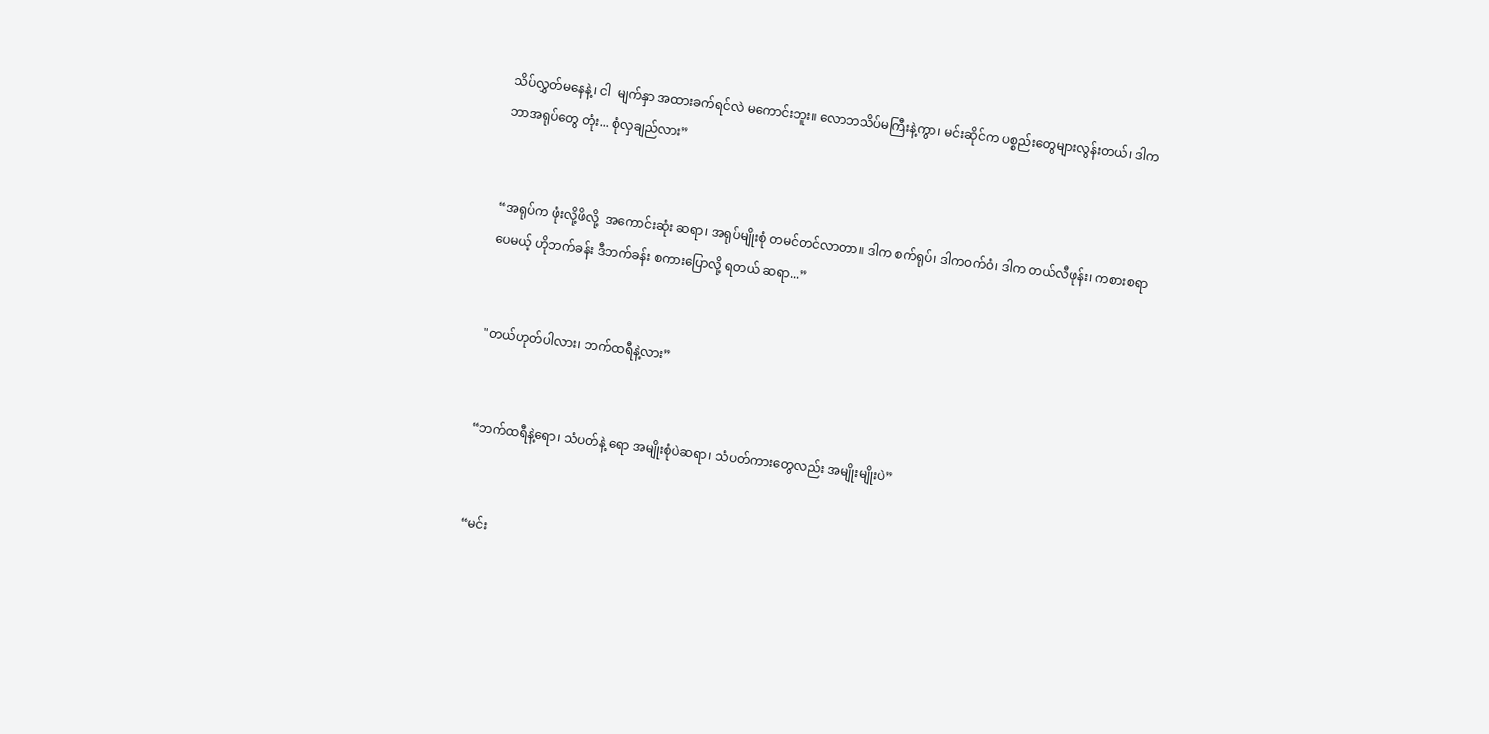သိပ်လွှတ်မနေနဲ့၊ ငါ  မျက်နှာ အထားခက်ရင်လဲ မကောင်းဘူး။ လောဘသိပ်မကြီးနဲ့ကွာ၊ မင်းဆိုင်က ပစ္စည်းတွေများလွန်းတယ်၊ ဒါက ဘာအရုပ်တွေ တုံး... စုံလှချည်လား”


“အရုပ်က ဖုံးလို့ဖိလို့  အကောင်းဆုံး ဆရာ၊ အရုပ်မျိုးစုံ တမင်တင်လာတာ။ ဒါက စက်ရုပ်၊ ဒါကဝက်ဝံ၊ ဒါက တယ်လီဖုန်း၊ ကစားစရာပေမယ့် ဟိုဘက်ခန်း ဒီဘက်ခန်း စကားပြောလို့ ရတယ် ဆရာ...”


"တယ်ဟုတ်ပါလား၊ ဘက်ထရီနဲ့လား”


“ဘက်ထရီနဲ့ရော၊ သံပတ်နဲ့ ရော အမျိုးစုံပဲဆရာ၊ သံပတ်ကားတွေလည်း အမျိုးမျိုးပဲ”


“မင်း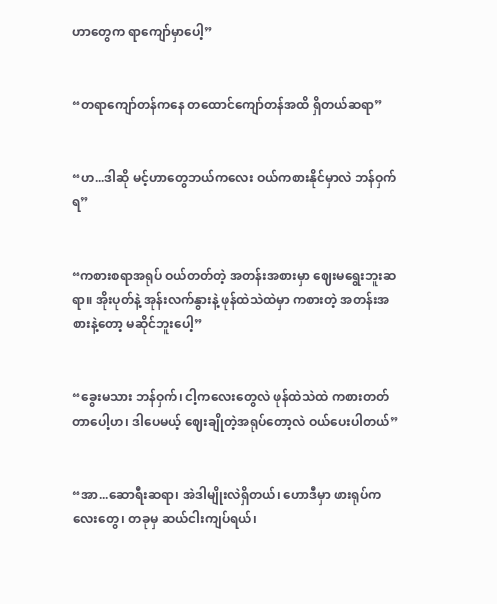ဟာတွေက ရာကျော်မှာပေါ့”


“တရာကျော်တန်ကနေ တထောင်ကျော်တန်အထိ ရှိတယ်ဆရာ”


“ဟ...ဒါဆို မင့်ဟာတွေဘယ်ကလေး ဝယ်ကစားနိုင်မှာလဲ ဘန်ဝှက်ရ”


“ကစားစရာအရုပ် ဝယ်တတ်တဲ့ အတန်းအစားမှာ ဈေးမရွေးဘူးဆရာ။ အိုးပုတ်နဲ့ အုန်းလက်နွားနဲ့ ဖုန်ထဲသဲထဲမှာ ကစားတဲ့ အတန်းအစားနဲ့တော့ မဆိုင်ဘူးပေါ့”


“ခွေးမသား ဘန်ဝှက်၊ ငါ့ကလေးတွေလဲ ဖုန်ထဲသဲထဲ ကစားတတ်တာပေါ့ဟ၊ ဒါပေမယ့် ဈေးချိုတဲ့အရုပ်တော့လဲ ဝယ်ပေးပါတယ်”


“အာ...ဆောရီးဆရာ၊ အဲဒါမျိုးလဲရှိတယ်၊ ဟောဒီမှာ ဖားရုပ်ကလေးတွေ၊ တခုမှ ဆယ်ငါးကျပ်ရယ်၊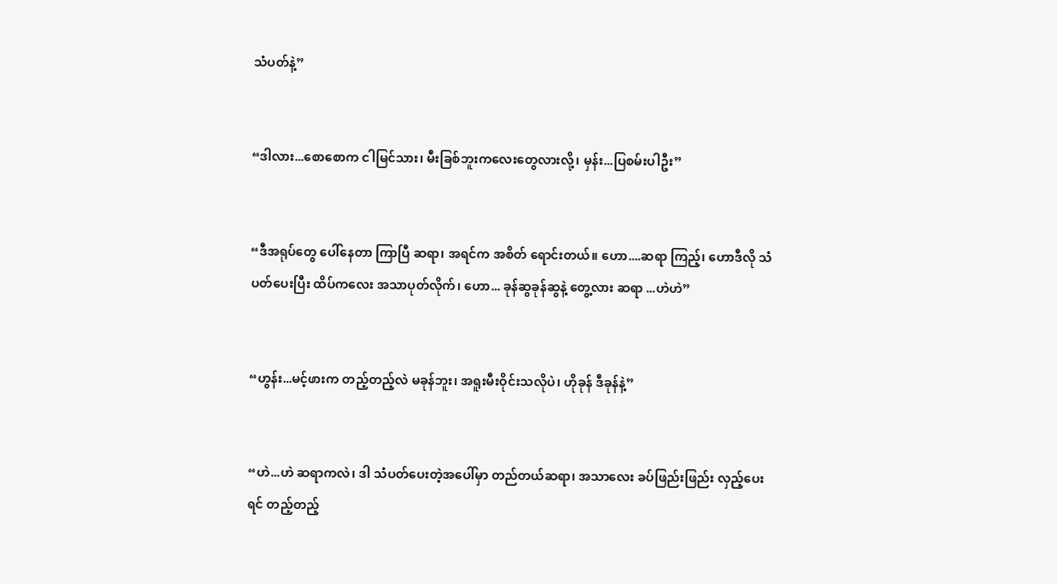သံပတ်နဲ့”


“ဒါလား...စောစောက ငါမြင်သား၊ မီးခြစ်ဘူးကလေးတွေလားလို့၊ မှန်း...ပြစမ်းပါဦး”


“ဒီအရုပ်တွေ ပေါ်နေတာ ကြာပြီ ဆရာ၊ အရင်က အစိတ် ရောင်းတယ်။ ဟော....ဆရာ ကြည့်၊ ဟောဒီလို သံပတ်ပေးပြီး ထိပ်ကလေး အသာပုတ်လိုက်၊ ဟော... ခုန်ဆွခုန်ဆွနဲ့ တွေ့လား ဆရာ ...ဟဲဟဲ”


“ဟွန်း...မင့်ဖားက တည့်တည့်လဲ မခုန်ဘူး၊ အရူးမီးဝိုင်းသလိုပဲ၊ ဟိုခုန် ဒီခုန်နဲ့”


“ဟဲ...ဟဲ ဆရာကလဲ၊ ဒါ သံပတ်ပေးတဲ့အပေါ်မှာ တည်တယ်ဆရာ၊ အသာလေး ခပ်ဖြည်းဖြည်း လှည့်ပေးရင် တည့်တည့်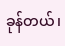ခုန်တယ်၊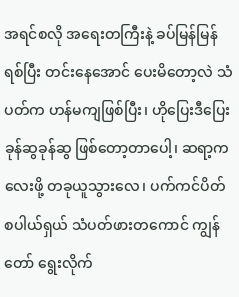အရင်စလို အရေးတကြီးနဲ့ ခပ်မြန်မြန်ရစ်ပြီး တင်းနေအောင် ပေးမိတော့လဲ သံပတ်က ဟန်မကျဖြစ်ပြီး၊ ဟိုပြေးဒီပြေး ခုန်ဆွခုန်ဆွ ဖြစ်တော့တာပေါ့၊ ဆရာ့ကလေးဖို့ တခုယူသွားလေ၊ ပက်ကင်ပိတ် စပါယ်ရှယ် သံပတ်ဖားတကောင် ကျွန်တော် ရွေးလိုက်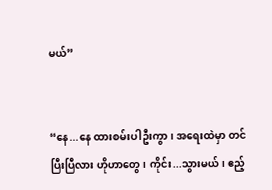မယ်”


“နေ...နေ ထားစမ်းပါဦးကွာ၊ အရေးထဲမှာ တင်ပြီးပြီလား ဟိုဟာတွေ၊ ကိုင်း...သွားမယ်၊ ဧည့်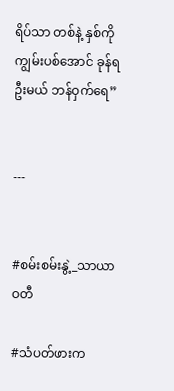ရိပ်သာ တစ်နဲ့ နှစ်ကို ကျွမ်းပစ်အောင် ခုန်ရဦးမယ် ဘန်ဝှက်ရေ”


---


#စမ်းစမ်းနွဲ့_သာယာဝတီ

#သံပတ်ဖားက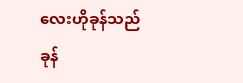လေးဟိုခုန်သည်ခုန်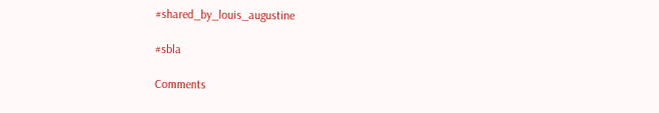#shared_by_louis_augustine

#sbla

Comments